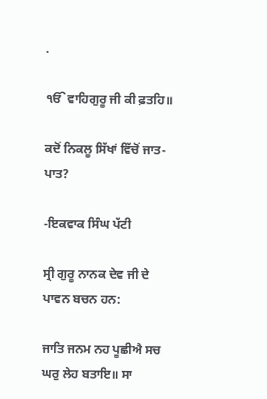.

ੴ ਵਾਹਿਗੁਰੂ ਜੀ ਕੀ ਫ਼ਤਹਿ॥

ਕਦੋਂ ਨਿਕਲੂ ਸਿੱਖਾਂ ਵਿੱਚੋਂ ਜਾਤ-ਪਾਤ?

-ਇਕਵਾਕ ਸਿੰਘ ਪੱਟੀ

ਸ੍ਰੀ ਗੁਰੂ ਨਾਨਕ ਦੇਵ ਜੀ ਦੇ ਪਾਵਨ ਬਚਨ ਹਨ:

ਜਾਤਿ ਜਨਮ ਨਹ ਪੂਛੀਐ ਸਚ ਘਰੁ ਲੇਹ ਬਤਾਇ॥ ਸਾ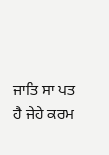ਜਾਤਿ ਸਾ ਪਤ ਹੈ ਜੇਹੇ ਕਰਮ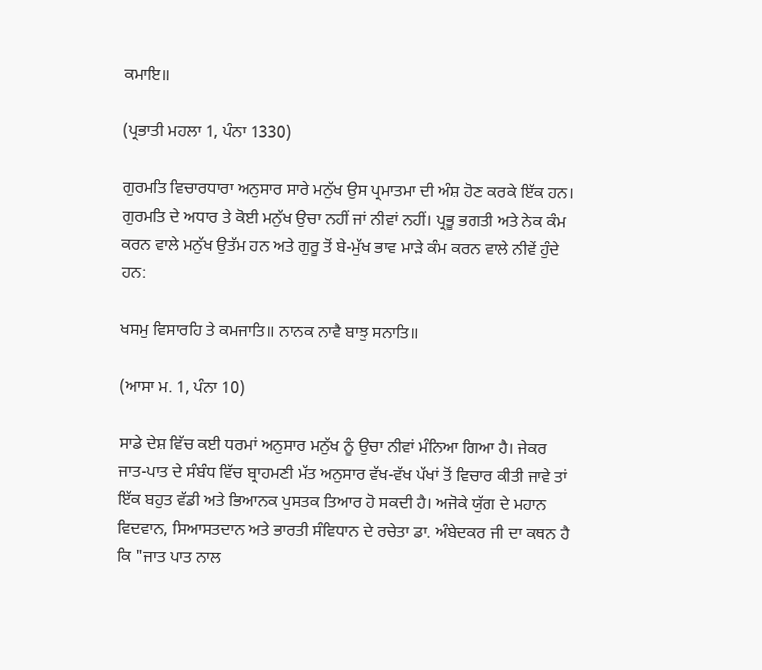ਕਮਾਇ॥

(ਪ੍ਰਭਾਤੀ ਮਹਲਾ 1, ਪੰਨਾ 1330)

ਗੁਰਮਤਿ ਵਿਚਾਰਧਾਰਾ ਅਨੁਸਾਰ ਸਾਰੇ ਮਨੁੱਖ ਉਸ ਪ੍ਰਮਾਤਮਾ ਦੀ ਅੰਸ਼ ਹੋਣ ਕਰਕੇ ਇੱਕ ਹਨ। ਗੁਰਮਤਿ ਦੇ ਅਧਾਰ ਤੇ ਕੋਈ ਮਨੁੱਖ ਉਚਾ ਨਹੀਂ ਜਾਂ ਨੀਵਾਂ ਨਹੀਂ। ਪ੍ਰਭੂ ਭਗਤੀ ਅਤੇ ਨੇਕ ਕੰਮ ਕਰਨ ਵਾਲੇ ਮਨੁੱਖ ਉਤੱਮ ਹਨ ਅਤੇ ਗੁਰੂ ਤੋਂ ਬੇ-ਮੁੱਖ ਭਾਵ ਮਾੜੇ ਕੰਮ ਕਰਨ ਵਾਲੇ ਨੀਵੇਂ ਹੁੰਦੇ ਹਨ:

ਖਸਮੁ ਵਿਸਾਰਹਿ ਤੇ ਕਮਜਾਤਿ॥ ਨਾਨਕ ਨਾਵੈ ਬਾਝੁ ਸਨਾਤਿ॥

(ਆਸਾ ਮ. 1, ਪੰਨਾ 10)

ਸਾਡੇ ਦੇਸ਼ ਵਿੱਚ ਕਈ ਧਰਮਾਂ ਅਨੁਸਾਰ ਮਨੁੱਖ ਨੂੰ ਉਚਾ ਨੀਵਾਂ ਮੰਨਿਆ ਗਿਆ ਹੈ। ਜੇਕਰ ਜਾਤ-ਪਾਤ ਦੇ ਸੰਬੰਧ ਵਿੱਚ ਬ੍ਰਾਹਮਣੀ ਮੱਤ ਅਨੁਸਾਰ ਵੱਖ-ਵੱਖ ਪੱਖਾਂ ਤੋਂ ਵਿਚਾਰ ਕੀਤੀ ਜਾਵੇ ਤਾਂ ਇੱਕ ਬਹੁਤ ਵੱਡੀ ਅਤੇ ਭਿਆਨਕ ਪੁਸਤਕ ਤਿਆਰ ਹੋ ਸਕਦੀ ਹੈ। ਅਜੋਕੇ ਯੁੱਗ ਦੇ ਮਹਾਨ ਵਿਦਵਾਨ, ਸਿਆਸਤਦਾਨ ਅਤੇ ਭਾਰਤੀ ਸੰਵਿਧਾਨ ਦੇ ਰਚੇਤਾ ਡਾ. ਅੰਬੇਦਕਰ ਜੀ ਦਾ ਕਥਨ ਹੈ ਕਿ "ਜਾਤ ਪਾਤ ਨਾਲ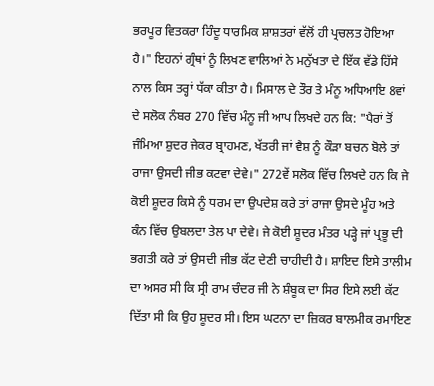ਭਰਪੂਰ ਵਿਤਕਰਾ ਹਿੰਦੂ ਧਾਰਮਿਕ ਸ਼ਾਸ਼ਤਰਾਂ ਵੱਲੋਂ ਹੀ ਪ੍ਰਚਲਤ ਹੋਇਆ ਹੈ।" ਇਹਨਾਂ ਗ੍ਰੰਥਾਂ ਨੂੰ ਲਿਖਣ ਵਾਲਿਆਂ ਨੇ ਮਨੁੱਖਤਾ ਦੇ ਇੱਕ ਵੱਡੇ ਹਿੱਸੇ ਨਾਲ ਕਿਸ ਤਰ੍ਹਾਂ ਧੱਕਾ ਕੀਤਾ ਹੈ। ਮਿਸਾਲ ਦੇ ਤੌਰ ਤੇ ਮੰਨੂ ਅਧਿਆਇ 8ਵਾਂ ਦੇ ਸਲੋਕ ਨੰਬਰ 270 ਵਿੱਚ ਮੰਨੂ ਜੀ ਆਪ ਲਿਖਦੇ ਹਨ ਕਿ: "ਪੈਰਾਂ ਤੋਂ ਜੰਮਿਆ ਸ਼ੁਦਰ ਜੇਕਰ ਬ੍ਰਾਹਮਣ, ਖੱਤਰੀ ਜਾਂ ਵੈਸ਼ ਨੂੰ ਕੌੜਾ ਬਚਨ ਬੋਲੇ ਤਾਂ ਰਾਜਾ ਉਸਦੀ ਜੀਭ ਕਟਵਾ ਦੇਵੇ।" 272ਵੇਂ ਸਲੋਕ ਵਿੱਚ ਲਿਖਦੇ ਹਨ ਕਿ ਜੇ ਕੋਈ ਸ਼ੂਦਰ ਕਿਸੇ ਨੂੰ ਧਰਮ ਦਾ ਉਪਦੇਸ਼ ਕਰੇ ਤਾਂ ਰਾਜਾ ਉਸਦੇ ਮੂੰਹ ਅਤੇ ਕੰਨ ਵਿੱਚ ਉਬਲਦਾ ਤੇਲ ਪਾ ਦੇਵੇ। ਜੇ ਕੋਈ ਸ਼ੂਦਰ ਮੰਤਰ ਪੜ੍ਹੇ ਜਾਂ ਪ੍ਰਭੂ ਦੀ ਭਗਤੀ ਕਰੇ ਤਾਂ ਉਸਦੀ ਜੀਭ ਕੱਟ ਦੇਣੀ ਚਾਹੀਦੀ ਹੈ। ਸ਼ਾਇਦ ਇਸੇ ਤਾਲੀਮ ਦਾ ਅਸਰ ਸੀ ਕਿ ਸ੍ਰੀ ਰਾਮ ਚੰਦਰ ਜੀ ਨੇ ਸ਼ੰਬੂਕ ਦਾ ਸਿਰ ਇਸੇ ਲਈ ਕੱਟ ਦਿੱਤਾ ਸੀ ਕਿ ਉਹ ਸ਼ੂਦਰ ਸੀ। ਇਸ ਘਟਨਾ ਦਾ ਜ਼ਿਕਰ ਬਾਲਮੀਕ ਰਮਾਇਣ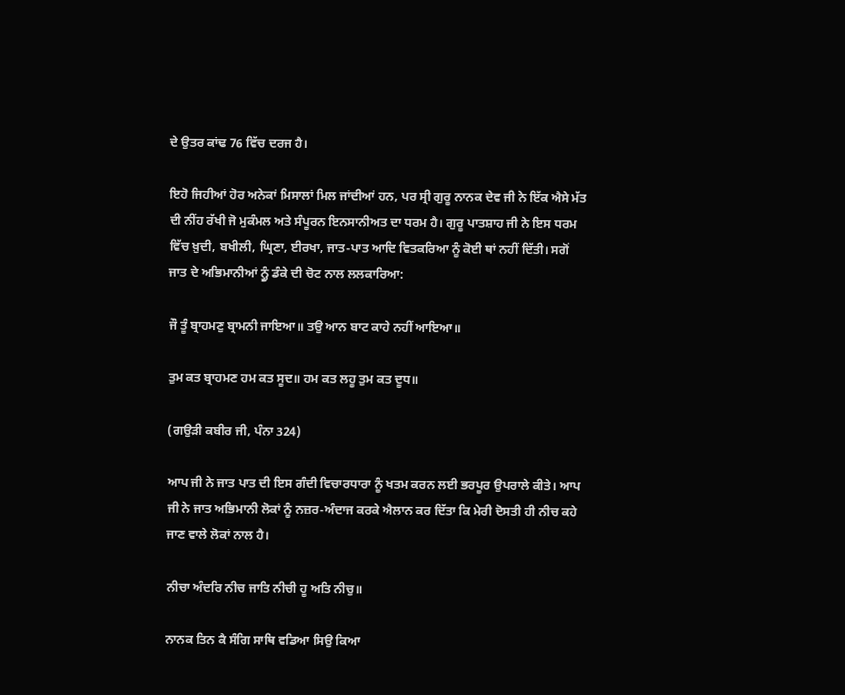ਦੇ ਉਤਰ ਕਾਂਢ 76 ਵਿੱਚ ਦਰਜ ਹੈ।

ਇਹੋ ਜਿਹੀਆਂ ਹੋਰ ਅਨੇਕਾਂ ਮਿਸਾਲਾਂ ਮਿਲ ਜਾਂਦੀਆਂ ਹਨ, ਪਰ ਸ੍ਰੀ ਗੁਰੂ ਨਾਨਕ ਦੇਵ ਜੀ ਨੇ ਇੱਕ ਐਸੇ ਮੱਤ ਦੀ ਨੀਂਹ ਰੱਖੀ ਜੋ ਮੁਕੰਮਲ ਅਤੇ ਸੰਪੂਰਨ ਇਨਸਾਨੀਅਤ ਦਾ ਧਰਮ ਹੈ। ਗੁਰੂ ਪਾਤਸ਼ਾਹ ਜੀ ਨੇ ਇਸ ਧਰਮ ਵਿੱਚ ਖ਼ੁਦੀ, ਬਖੀਲੀ, ਘ੍ਰਿਣਾ, ਈਰਖਾ, ਜਾਤ-ਪਾਤ ਆਦਿ ਵਿਤਕਰਿਆ ਨੂੰ ਕੋਈ ਥਾਂ ਨਹੀਂ ਦਿੱਤੀ। ਸਗੋਂ ਜਾਤ ਦੇ ਅਭਿਮਾਨੀਆਂ ਨ੍ਹੂੰ ਡੰਕੇ ਦੀ ਚੋਟ ਨਾਲ ਲਲਕਾਰਿਆ:

ਜੌ ਤੂੰ ਬ੍ਰਾਹਮਣੁ ਬ੍ਰਾਮਨੀ ਜਾਇਆ॥ ਤਉ ਆਨ ਬਾਟ ਕਾਹੇ ਨਹੀਂ ਆਇਆ॥

ਤੁਮ ਕਤ ਬ੍ਰਾਹਮਣ ਹਮ ਕਤ ਸੂਦ॥ ਹਮ ਕਤ ਲਹੂ ਤੁਮ ਕਤ ਦੂਧ॥

(ਗਉੜੀ ਕਬੀਰ ਜੀ, ਪੰਨਾ 324)

ਆਪ ਜੀ ਨੇ ਜਾਤ ਪਾਤ ਦੀ ਇਸ ਗੰਦੀ ਵਿਚਾਰਧਾਰਾ ਨੂੰ ਖਤਮ ਕਰਨ ਲਈ ਭਰਪੂਰ ਉਪਰਾਲੇ ਕੀਤੇ। ਆਪ ਜੀ ਨੇ ਜਾਤ ਅਭਿਮਾਨੀ ਲੋਕਾਂ ਨੂੰ ਨਜ਼ਰ-ਅੰਦਾਜ ਕਰਕੇ ਐਲਾਨ ਕਰ ਦਿੱਤਾ ਕਿ ਮੇਰੀ ਦੋਸਤੀ ਹੀ ਨੀਚ ਕਹੇ ਜਾਣ ਵਾਲੇ ਲੋਕਾਂ ਨਾਲ ਹੈ।

ਨੀਚਾ ਅੰਦਰਿ ਨੀਚ ਜਾਤਿ ਨੀਚੀ ਹੂ ਅਤਿ ਨੀਚੁ॥

ਨਾਨਕ ਤਿਨ ਕੈ ਸੰਗਿ ਸਾਥਿ ਵਡਿਆ ਸਿਉ ਕਿਆ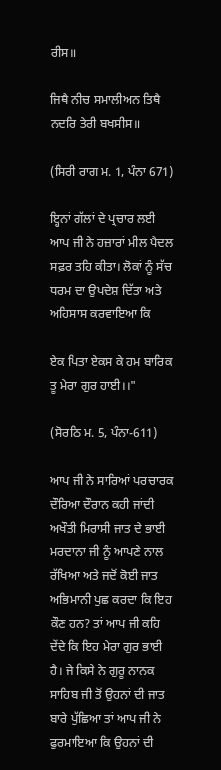ਰੀਸ॥

ਜਿਥੈ ਨੀਚ ਸਮਾਲੀਅਨ ਤਿਥੈ ਨਦਰਿ ਤੇਰੀ ਬਖਸੀਸ॥

(ਸਿਰੀ ਰਾਗ ਮ. 1, ਪੰਨਾ 671)

ੲ੍ਹਿਨਾਂ ਗੱਲਾਂ ਦੇ ਪ੍ਰਚਾਰ ਲਈ ਆਪ ਜੀ ਨੇ ਹਜ਼ਾਰਾਂ ਮੀਲ ਪੈਦਲ ਸਫ਼ਰ ਤਹਿ ਕੀਤਾ। ਲੋਕਾਂ ਨੂੰ ਸੱਚ ਧਰਮ ਦਾ ਉਪਦੇਸ਼ ਦਿੱਤਾ ਅਤੇ ਅਹਿਸਾਸ ਕਰਵਾਇਆ ਕਿ

ਏਕ ਪਿਤਾ ਏਕਸ ਕੇ ਹਮ ਬਾਰਿਕ ਤੂ ਮੇਰਾ ਗੁਰ ਹਾਈ।।"

(ਸੋਰਠਿ ਮ. 5, ਪੰਨਾ-611)

ਆਪ ਜੀ ਨੇ ਸਾਰਿਆਂ ਪਰਚਾਰਕ ਦੌਰਿਆ ਦੌਰਾਨ ਕਹੀ ਜਾਂਦੀ ਅਖੌਤੀ ਮਿਰਾਸੀ ਜਾਤ ਦੇ ਭਾਈ ਮਰਦਾਨਾ ਜੀ ਨੂੰ ਆਪਣੇ ਨਾਲ ਰੱਖਿਆ ਅਤੇ ਜਦੋਂ ਕੋਈ ਜਾਤ ਅਭਿਮਾਨੀ ਪੁਛ ਕਰਦਾ ਕਿ ਇਹ ਕੌਣ ਹਨ? ਤਾਂ ਆਪ ਜੀ ਕਹਿ ਦੇਂਦੇ ਕਿ ਇਹ ਮੇਰਾ ਗੁਰ ਭਾਈ ਹੈ। ਜੇ ਕਿਸੇ ਨੇ ਗੁਰੂ ਨਾਨਕ ਸਾਹਿਬ ਜੀ ਤੋਂ ਉਹਨਾਂ ਦੀ ਜਾਤ ਬਾਰੇ ਪੁੱਛਿਆ ਤਾਂ ਆਪ ਜੀ ਨੇ ਫੁਰਮਾਇਆ ਕਿ ਉਹਨਾਂ ਦੀ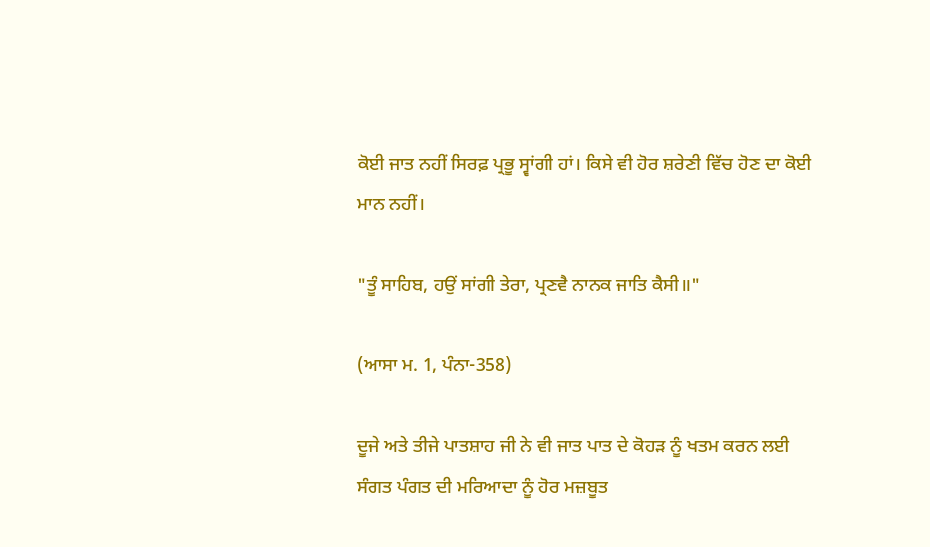ਕੋਈ ਜਾਤ ਨਹੀਂ ਸਿਰਫ਼ ਪ੍ਰਭੂ ਸ੍ਵਾਂਗੀ ਹਾਂ। ਕਿਸੇ ਵੀ ਹੋਰ ਸ਼ਰੇਣੀ ਵਿੱਚ ਹੋਣ ਦਾ ਕੋਈ ਮਾਨ ਨਹੀਂ।

"ਤੂੰ ਸਾਹਿਬ, ਹਉਂ ਸਾਂਗੀ ਤੇਰਾ, ਪ੍ਰਣਵੈ ਨਾਨਕ ਜਾਤਿ ਕੈਸੀ॥"

(ਆਸਾ ਮ. 1, ਪੰਨਾ-358)

ਦੂਜੇ ਅਤੇ ਤੀਜੇ ਪਾਤਸ਼ਾਹ ਜੀ ਨੇ ਵੀ ਜਾਤ ਪਾਤ ਦੇ ਕੋਹੜ ਨੂੰ ਖਤਮ ਕਰਨ ਲਈ ਸੰਗਤ ਪੰਗਤ ਦੀ ਮਰਿਆਦਾ ਨੂੰ ਹੋਰ ਮਜ਼ਬੂਤ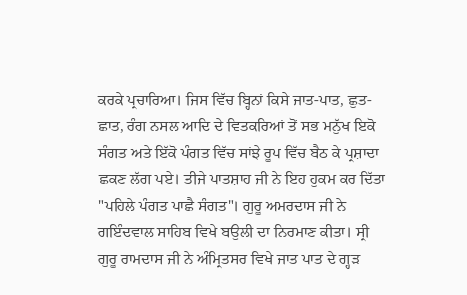ਕਰਕੇ ਪ੍ਰਚਾਰਿਆ। ਜਿਸ ਵਿੱਚ ਬ੍ਹਿਨਾਂ ਕਿਸੇ ਜਾਤ-ਪਾਤ, ਛੁਤ-ਛਾਤ, ਰੰਗ ਨਸਲ ਆਦਿ ਦੇ ਵਿਤਕਰਿਆਂ ਤੋਂ ਸਭ ਮਨੁੱਖ ਇਕੋ ਸੰਗਤ ਅਤੇ ਇੱਕੋ ਪੰਗਤ ਵਿੱਚ ਸਾਂਝੇ ਰੂਪ ਵਿੱਚ ਬੈਠ ਕੇ ਪ੍ਰਸ਼ਾਦਾ ਛਕਣ ਲੱਗ ਪਏ। ਤੀਜੇ ਪਾਤਸ਼ਾਹ ਜੀ ਨੇ ਇਹ ਹੁਕਮ ਕਰ ਦਿੱਤਾ "ਪਹਿਲੇ ਪੰਗਤ ਪਾਛੈ ਸੰਗਤ"। ਗੁਰੂ ਅਮਰਦਾਸ ਜੀ ਨੇ ਗਇੰਦਵਾਲ ਸਾਹਿਬ ਵਿਖੇ ਬਉਲੀ ਦਾ ਨਿਰਮਾਣ ਕੀਤਾ। ਸ੍ਰੀ ਗੁਰੂ ਰਾਮਦਾਸ ਜੀ ਨੇ ਅੰਮ੍ਰਿਤਸਰ ਵਿਖੇ ਜਾਤ ਪਾਤ ਦੇ ਗ੍ਹੜ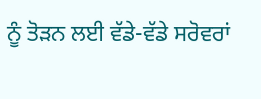ਨੂੰ ਤੋੜਨ ਲਈ ਵੱਡੇ-ਵੱਡੇ ਸਰੋਵਰਾਂ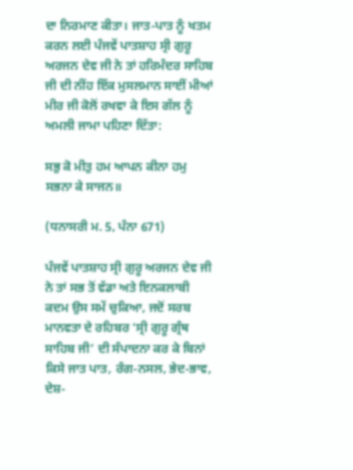ਦਾ ਨਿਰਮਾਣ ਕੀਤਾ। ਜਾਤ-ਪਾਤ ਨੂੰ ਖਤਮ ਕਰਨ ਲਈ ਪੰਜਵੇਂ ਪਾਤਸ਼ਾਹ ਸ੍ਰੀ ਗੁਰੂ ਅਰਜਨ ਦੇਵ ਜੀ ਨੇ ਤਾਂ ਹਰਿਮੰਦਰ ਸਾਹਿਬ ਜੀ ਦੀ ਨੀਂਹ ਇੱਕ ਮੁਸਲਮਾਨ ਸਾਈਂ ਮੀਆਂ ਮੀਰ ਜੀ ਕੋਲੋਂ ਰਖਵਾ ਕੇ ਇਸ ਗੱਲ ਨੂੰ ਅਮਲੀ ਜਾਮਾ ਪਹਿਣਾ ਦਿੱਤਾ:

ਸਭੁ ਕੋ ਮੀਤੁ ਹਮ ਆਪਨ ਕੀਨਾ ਹਮੁ ਸਭਨਾ ਕੇ ਸਾਜਨ॥

(ਧਨਾਸਰੀ ਮ. 5, ਪੰਨਾ 671)

ਪੰਜਵੇਂ ਪਾਤਸ਼ਾਹ ਸ੍ਰੀ ਗੁਰੂ ਅਰਜਨ ਦੇਵ ਜੀ ਨੇ ਤਾਂ ਸਭ ਤੋਂ ਵੱਡਾ ਅਤੇ ਇਨਕਲਾਬੀ ਕਦਮ ਉਸ ਸਮੇਂ ਚੁਕਿਆ, ਜਦੋਂ ਸਰਬ ਮਾਨਵਤਾ ਦੇ ਰਹਿਬਰ ‘ਸ੍ਰੀ ਗੁਰੂ ਗ੍ਰੰਥ ਸਾਹਿਬ ਜੀ’ ਦੀ ਸੰਪਾਦਨਾ ਕਰ ਕੇ ਬਿਨਾਂ ਕਿਸੇ ਜਾਤ ਪਾਤ, ਰੰਗ-ਨਸਲ, ਭੇਦ-ਭਾਵ, ਦੇਸ਼-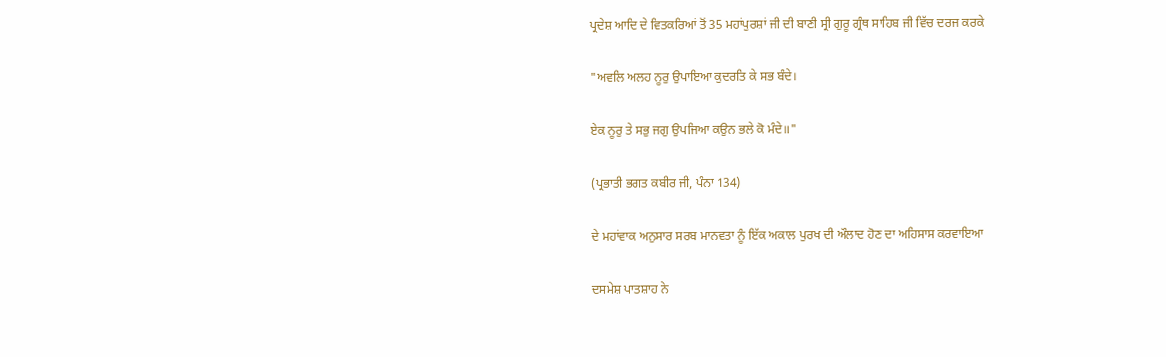ਪ੍ਰਦੇਸ਼ ਆਦਿ ਦੇ ਵਿਤਕਰਿਆਂ ਤੋਂ 35 ਮਹਾਂਪੁਰਸ਼ਾਂ ਜੀ ਦੀ ਬਾਣੀ ਸ੍ਰੀ ਗੁਰੂ ਗ੍ਰੰਥ ਸਾਹਿਬ ਜੀ ਵਿੱਚ ਦਰਜ ਕਰਕੇ

"ਅਵਲਿ ਅਲਹ ਨੂਰੁ ਉਪਾਇਆ ਕੁਦਰਤਿ ਕੇ ਸਭ ਬੰਦੇ।

ਏਕ ਨੂਰੁ ਤੇ ਸਭੁ ਜਗੁ ਉਪਜਿਆ ਕਉਨ ਭਲੇ ਕੋ ਮੰਦੇ॥"

(ਪ੍ਰਭਾਤੀ ਭਗਤ ਕਬੀਰ ਜੀ, ਪੰਨਾ 134)

ਦੇ ਮਹਾਂਵਾਕ ਅਨੁਸਾਰ ਸਰਬ ਮਾਨਵਤਾ ਨੂੰ ਇੱਕ ਅਕਾਲ ਪੁਰਖ ਦੀ ਔਲਾਦ ਹੋਣ ਦਾ ਅਹਿਸਾਸ ਕਰਵਾਇਆ

ਦਸਮੇਸ਼ ਪਾਤਸ਼ਾਹ ਨੇ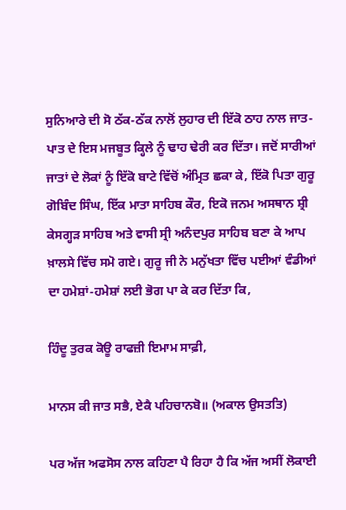ਸੁਨਿਆਰੇ ਦੀ ਸੋ ਠੱਕ-ਠੱਕ ਨਾਲੋਂ ਲੁਹਾਰ ਦੀ ਇੱਕੋ ਠਾਹ ਨਾਲ ਜਾਤ-ਪਾਤ ਦੇ ਇਸ ਮਜਬੂਤ ਕ੍ਹਿਲੇ ਨੂੰ ਢਾਹ ਢੇਰੀ ਕਰ ਦਿੱਤਾ। ਜਦੋਂ ਸਾਰੀਆਂ ਜਾਤਾਂ ਦੇ ਲੋਕਾਂ ਨੂੰ ਇੱਕੋ ਬਾਟੇ ਵਿੱਚੋਂ ਅੰਮ੍ਰਿਤ ਛਕਾ ਕੇ, ਇੱਕੋ ਪਿਤਾ ਗੁਰੂ ਗੋਬਿੰਦ ਸਿੰਘ, ਇੱਕ ਮਾਤਾ ਸਾਹਿਬ ਕੌਰ, ਇਕੋ ਜਨਮ ਅਸਥਾਨ ਸ਼੍ਰੀ ਕੇਸਗ੍ਹੜ ਸਾਹਿਬ ਅਤੇ ਵਾਸੀ ਸ੍ਰੀ ਅਨੰਦਪੁਰ ਸਾਹਿਬ ਬਣਾ ਕੇ ਆਪ ਖ਼ਾਲਸੇ ਵਿੱਚ ਸਮੋ ਗਏ। ਗੁਰੂ ਜੀ ਨੇ ਮਨੁੱਖਤਾ ਵਿੱਚ ਪਈਆਂ ਵੰਡੀਆਂ ਦਾ ਹਮੇਸ਼ਾਂ-ਹਮੇਸ਼ਾਂ ਲਈ ਭੋਗ ਪਾ ਕੇ ਕਰ ਦਿੱਤਾ ਕਿ,

ਹਿੰਦੂ ਤੁਰਕ ਕੋਊ ਰਾਫਜ਼ੀ ਇਮਾਮ ਸਾਫ਼ੀ,

ਮਾਨਸ ਕੀ ਜਾਤ ਸਭੈ, ਏਕੈ ਪਹਿਚਾਨਬੋ॥ (ਅਕਾਲ ਉਸਤਤਿ)

ਪਰ ਅੱਜ ਅਫਸੋਸ ਨਾਲ ਕਹਿਣਾ ਪੈ ਰਿਹਾ ਹੈ ਕਿ ਅੱਜ ਅਸੀਂ ਲੋਕਾਈ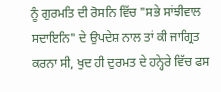ਨੂੰ ਗੁਰਮਤਿ ਦੀ ਰੋਸਨਿ ਵਿੱਚ "ਸਭੇ ਸਾਂਝੀਵਾਲ ਸਦਾਇਨਿ" ਦੇ ਉਪਦੇਸ਼ ਨਾਲ ਤਾਂ ਕੀ ਜਾਗ੍ਰਿਤ ਕਰਨਾ ਸੀ, ਖੁਦ ਹੀ ਦੁਰਮਤ ਦੇ ਹਨ੍ਹੇਰੇ ਵਿੱਚ ਫਸ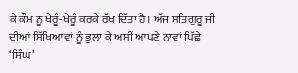ਕੇ ਕੌਮ ਨੂ ਖੇਰੂੰ-ਖੇਰੂੰ ਕਰਕੇ ਰੱਖ ਦਿੱਤਾ ਹੈ। ਅੱਜ ਸਤਿਗੁਰੂ ਜੀ ਦੀਆਂ ਸਿੱਖਿਆਵਾਂ ਨੂੰ ਭੁਲਾ ਕੇ ਅਸੀਂ ਆਪਣੇ ਨਾਵਾਂ ਪਿੱਛੇ ‘ਸਿੰਘ’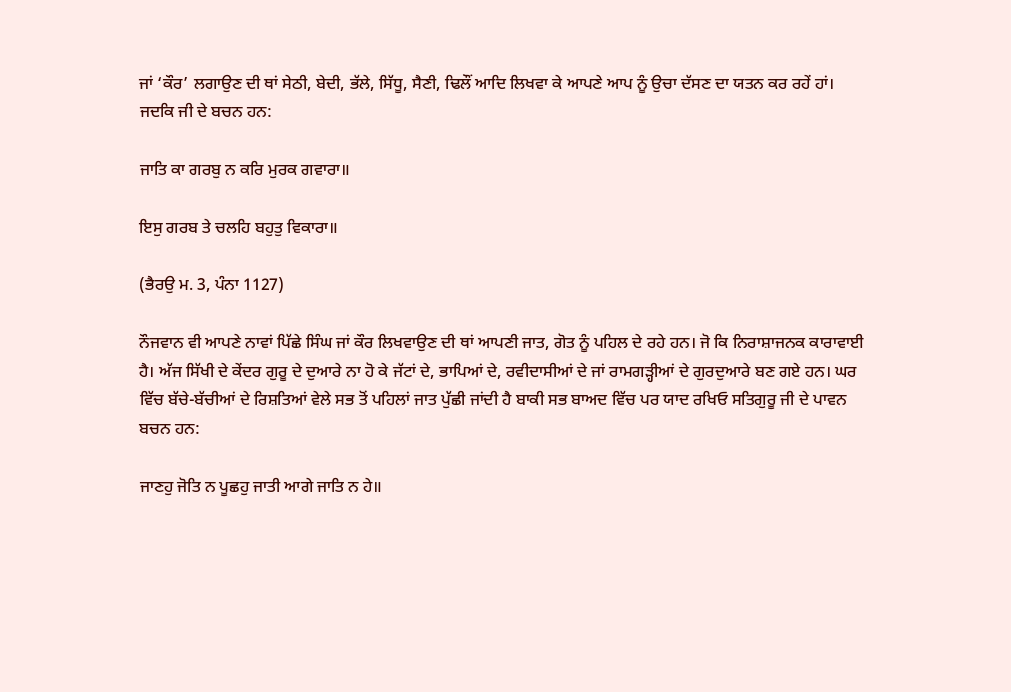ਜਾਂ ‘ਕੌਰ’ ਲਗਾਉਣ ਦੀ ਥਾਂ ਸੇਠੀ, ਬੇਦੀ, ਭੱਲੇ, ਸਿੱਧੂ, ਸੈਣੀ, ਢਿਲੌਂ ਆਦਿ ਲਿਖਵਾ ਕੇ ਆਪਣੇ ਆਪ ਨੂੰ ਉਚਾ ਦੱਸਣ ਦਾ ਯਤਨ ਕਰ ਰਹੇਂ ਹਾਂ। ਜਦਕਿ ਜੀ ਦੇ ਬਚਨ ਹਨ:

ਜਾਤਿ ਕਾ ਗਰਬੁ ਨ ਕਰਿ ਮੁਰਕ ਗਵਾਰਾ॥

ਇਸੁ ਗਰਬ ਤੇ ਚਲਹਿ ਬਹੁਤੁ ਵਿਕਾਰਾ॥

(ਭੈਰਉ ਮ. 3, ਪੰਨਾ 1127)

ਨੌਜਵਾਨ ਵੀ ਆਪਣੇ ਨਾਵਾਂ ਪਿੱਛੇ ਸਿੰਘ ਜਾਂ ਕੌਰ ਲਿਖਵਾਉਣ ਦੀ ਥਾਂ ਆਪਣੀ ਜਾਤ, ਗੋਤ ਨੂੰ ਪਹਿਲ ਦੇ ਰਹੇ ਹਨ। ਜੋ ਕਿ ਨਿਰਾਸ਼ਾਜਨਕ ਕਾਰਾਵਾਈ ਹੈ। ਅੱਜ ਸਿੱਖੀ ਦੇ ਕੇਂਦਰ ਗੁਰੂ ਦੇ ਦੁਆਰੇ ਨਾ ਹੋ ਕੇ ਜੱਟਾਂ ਦੇ, ਭਾਪਿਆਂ ਦੇ, ਰਵੀਦਾਸੀਆਂ ਦੇ ਜਾਂ ਰਾਮਗੜ੍ਹੀਆਂ ਦੇ ਗੁਰਦੁਆਰੇ ਬਣ ਗਏ ਹਨ। ਘਰ ਵਿੱਚ ਬੱਚੇ-ਬੱਚੀਆਂ ਦੇ ਰਿਸ਼ਤਿਆਂ ਵੇਲੇ ਸਭ ਤੋਂ ਪਹਿਲਾਂ ਜਾਤ ਪੁੱਛੀ ਜਾਂਦੀ ਹੈ ਬਾਕੀ ਸਭ ਬਾਅਦ ਵਿੱਚ ਪਰ ਯਾਦ ਰਖਿਓ ਸਤਿਗੁਰੂ ਜੀ ਦੇ ਪਾਵਨ ਬਚਨ ਹਨ:

ਜਾਣਹੁ ਜੋਤਿ ਨ ਪੂਛਹੁ ਜਾਤੀ ਆਗੇ ਜਾਤਿ ਨ ਹੇ॥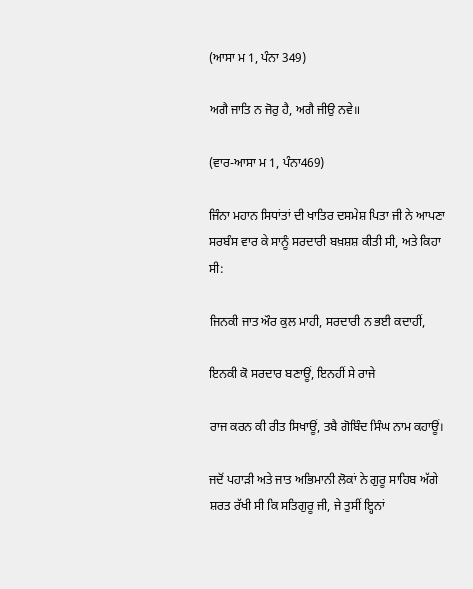(ਆਸਾ ਮ 1, ਪੰਨਾ 349)

ਅਗੈ ਜਾਤਿ ਨ ਜੋਰੁ ਹੈ, ਅਗੈ ਜੀਉ ਨਵੇ॥

(ਵਾਰ-ਆਸਾ ਮ 1, ਪੰਨਾ469)

ਜਿੰਨਾ ਮਹਾਨ ਸਿਧਾਂਤਾਂ ਦੀ ਖਾਤਿਰ ਦਸਮੇਸ਼ ਪਿਤਾ ਜੀ ਨੇ ਆਪਣਾ ਸਰਬੰਸ ਵਾਰ ਕੇ ਸਾਨੂੰ ਸਰਦਾਰੀ ਬਖ਼ਸ਼ਸ਼ ਕੀਤੀ ਸੀ, ਅਤੇ ਕਿਹਾ ਸੀ:

ਜਿਨਕੀ ਜਾਤ ਔਰ ਕੁਲ ਮਾਹੀ, ਸਰਦਾਰੀ ਨ ਭਈ ਕਦਾਹੀਂ,

ਇਨਕੀ ਕੋ ਸਰਦਾਰ ਬਣਾਊਂ, ਇਨਹੀਂ ਸੇ ਰਾਜੇ

ਰਾਜ ਕਰਨ ਕੀ ਰੀਤ ਸਿਖਾਊਂ, ਤਬੈ ਗੋਬਿੰਦ ਸਿੰਘ ਨਾਮ ਕਹਾਊਂ।

ਜਦੋਂ ਪਹਾੜੀ ਅਤੇ ਜਾਤ ਅਭਿਮਾਨੀ ਲੋਕਾਂ ਨੇ ਗੁਰੂ ਸਾਹਿਬ ਅੱਗੇ ਸ਼ਰਤ ਰੱਖੀ ਸੀ ਕਿ ਸਤਿਗੁਰੂ ਜੀ, ਜੇ ਤੁਸੀਂ ੲ੍ਹਿਨਾਂ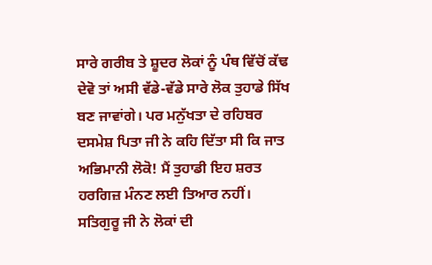ਸਾਰੇ ਗਰੀਬ ਤੇ ਸ਼ੂਦਰ ਲੋਕਾਂ ਨੂੰ ਪੰਥ ਵਿੱਚੋਂ ਕੱਢ ਦੇਵੋ ਤਾਂ ਅਸੀ ਵੱਡੇ-ਵੱਡੇ ਸਾਰੇ ਲੋਕ ਤੁਹਾਡੇ ਸਿੱਖ ਬਣ ਜਾਵਾਂਗੇ। ਪਰ ਮਨੁੱਖਤਾ ਦੇ ਰਹਿਬਰ ਦਸਮੇਸ਼ ਪਿਤਾ ਜੀ ਨੇ ਕਹਿ ਦਿੱਤਾ ਸੀ ਕਿ ਜਾਤ ਅਭਿਮਾਨੀ ਲੋਕੋ! ਮੈਂ ਤੁਹਾਡੀ ਇਹ ਸ਼ਰਤ ਹਰਗਿਜ਼ ਮੰਨਣ ਲਈ ਤਿਆਰ ਨਹੀਂ। ਸਤਿਗੁਰੂ ਜੀ ਨੇ ਲੋਕਾਂ ਦੀ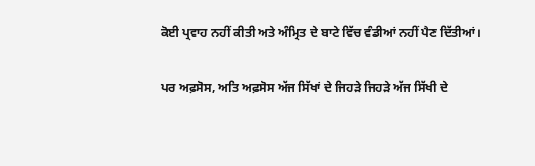ਕੋਈ ਪ੍ਰਵਾਹ ਨਹੀਂ ਕੀਤੀ ਅਤੇ ਅੰਮ੍ਰਿਤ ਦੇ ਬਾਟੇ ਵਿੱਚ ਵੰਡੀਆਂ ਨਹੀਂ ਪੈਣ ਦਿੱਤੀਆਂ।

ਪਰ ਅਫ਼ਸੋਸ, ਅਤਿ ਅਫ਼ਸੋਸ ਅੱਜ ਸਿੱਖਾਂ ਦੇ ਜਿਹੜੇ ਜਿਹੜੇ ਅੱਜ ਸਿੱਖੀ ਦੇ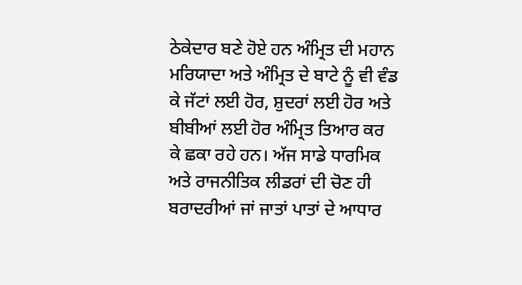ਠੇਕੇਦਾਰ ਬਣੇ ਹੋਏ ਹਨ ਅੰਮ੍ਰਿਤ ਦੀ ਮਹਾਨ ਮਰਿਯਾਦਾ ਅਤੇ ਅੰਮ੍ਰਿਤ ਦੇ ਬਾਟੇ ਨੂੰ ਵੀ ਵੰਡ ਕੇ ਜੱਟਾਂ ਲਈ ਹੋਰ, ਸ਼ੁਦਰਾਂ ਲਈ ਹੋਰ ਅਤੇ ਬੀਬੀਆਂ ਲਈ ਹੋਰ ਅੰਮ੍ਰਿਤ ਤਿਆਰ ਕਰ ਕੇ ਛਕਾ ਰਹੇ ਹਨ। ਅੱਜ ਸਾਡੇ ਧਾਰਮਿਕ ਅਤੇ ਰਾਜਨੀਤਿਕ ਲੀਡਰਾਂ ਦੀ ਚੋਣ ਹੀ ਬਰਾਦਰੀਆਂ ਜਾਂ ਜਾਤਾਂ ਪਾਤਾਂ ਦੇ ਆਧਾਰ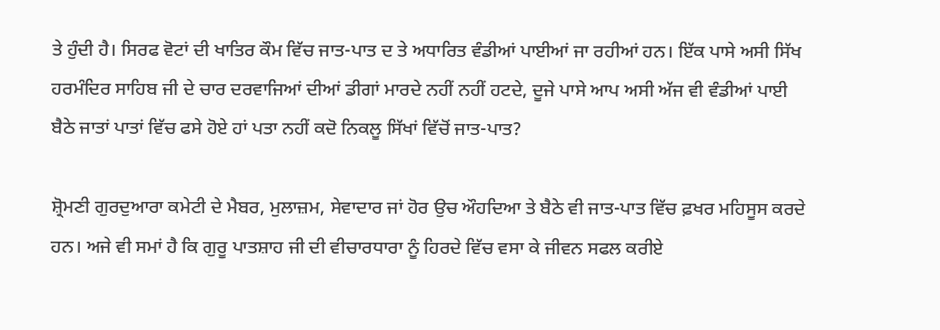ਤੇ ਹੁੰਦੀ ਹੈ। ਸਿਰਫ ਵੋਟਾਂ ਦੀ ਖਾਤਿਰ ਕੌਮ ਵਿੱਚ ਜਾਤ-ਪਾਤ ਦ ਤੇ ਅਧਾਰਿਤ ਵੰਡੀਆਂ ਪਾਈਆਂ ਜਾ ਰਹੀਆਂ ਹਨ। ਇੱਕ ਪਾਸੇ ਅਸੀ ਸਿੱਖ ਹਰਮੰਦਿਰ ਸਾਹਿਬ ਜੀ ਦੇ ਚਾਰ ਦਰਵਾਜਿਆਂ ਦੀਆਂ ਡੀਗਾਂ ਮਾਰਦੇ ਨਹੀਂ ਨਹੀਂ ਹਟਦੇ, ਦੂਜੇ ਪਾਸੇ ਆਪ ਅਸੀ ਅੱਜ ਵੀ ਵੰਡੀਆਂ ਪਾਈ ਬੈਠੇ ਜਾਤਾਂ ਪਾਤਾਂ ਵਿੱਚ ਫਸੇ ਹੋਏ ਹਾਂ ਪਤਾ ਨਹੀਂ ਕਦੋ ਨਿਕਲੂ ਸਿੱਖਾਂ ਵਿੱਚੋਂ ਜਾਤ-ਪਾਤ?

ਸ਼੍ਰੋਮਣੀ ਗੁਰਦੁਆਰਾ ਕਮੇਟੀ ਦੇ ਮੈਬਰ, ਮੁਲਾਜ਼ਮ, ਸੇਵਾਦਾਰ ਜਾਂ ਹੋਰ ਉਚ ਔਹਦਿਆ ਤੇ ਬੈਠੇ ਵੀ ਜਾਤ-ਪਾਤ ਵਿੱਚ ਫ਼ਖਰ ਮਹਿਸੂਸ ਕਰਦੇ ਹਨ। ਅਜੇ ਵੀ ਸਮਾਂ ਹੈ ਕਿ ਗੁਰੂ ਪਾਤਸ਼ਾਹ ਜੀ ਦੀ ਵੀਚਾਰਧਾਰਾ ਨੂੰ ਹਿਰਦੇ ਵਿੱਚ ਵਸਾ ਕੇ ਜੀਵਨ ਸਫਲ ਕਰੀਏ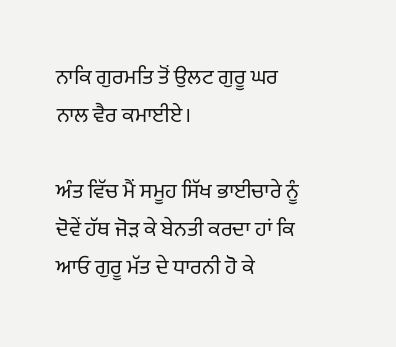ਨਾਕਿ ਗੁਰਮਤਿ ਤੋਂ ਉਲਟ ਗੁਰੂ ਘਰ ਨਾਲ ਵੈਰ ਕਮਾਈਏ।

ਅੰਤ ਵਿੱਚ ਮੈਂ ਸਮੂਹ ਸਿੱਖ ਭਾਈਚਾਰੇ ਨੂੰ ਦੋਵੇਂ ਹੱਥ ਜੋੜ ਕੇ ਬੇਨਤੀ ਕਰਦਾ ਹਾਂ ਕਿ ਆਓ ਗੁਰੂ ਮੱਤ ਦੇ ਧਾਰਨੀ ਹੋ ਕੇ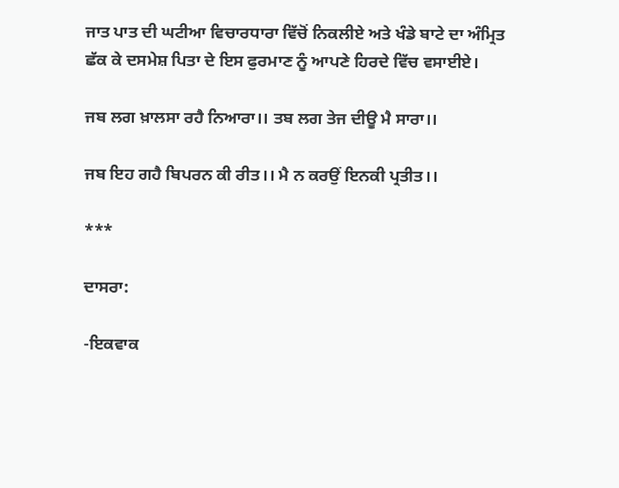ਜਾਤ ਪਾਤ ਦੀ ਘਟੀਆ ਵਿਚਾਰਧਾਰਾ ਵਿੱਚੋਂ ਨਿਕਲੀਏ ਅਤੇ ਖੰਡੇ ਬਾਟੇ ਦਾ ਅੰਮ੍ਰਿਤ ਛੱਕ ਕੇ ਦਸਮੇਸ਼ ਪਿਤਾ ਦੇ ਇਸ ਫੁਰਮਾਣ ਨੂੰ ਆਪਣੇ ਹਿਰਦੇ ਵਿੱਚ ਵਸਾਈਏ।

ਜਬ ਲਗ ਖ਼ਾਲਸਾ ਰਹੈ ਨਿਆਰਾ।। ਤਬ ਲਗ ਤੇਜ ਦੀਊ ਮੈ ਸਾਰਾ।।

ਜਬ ਇਹ ਗਹੈ ਬਿਪਰਨ ਕੀ ਰੀਤ।। ਮੈ ਨ ਕਰਉਂ ਇਨਕੀ ਪ੍ਰਤੀਤ।।

***

ਦਾਸਰਾ:

-ਇਕਵਾਕ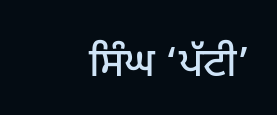ਸਿੰਘ ‘ਪੱਟੀ’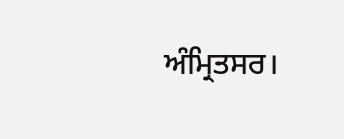ਅੰਮ੍ਰਿਤਸਰ।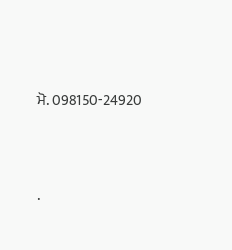ਮੋ. 098150-24920




.